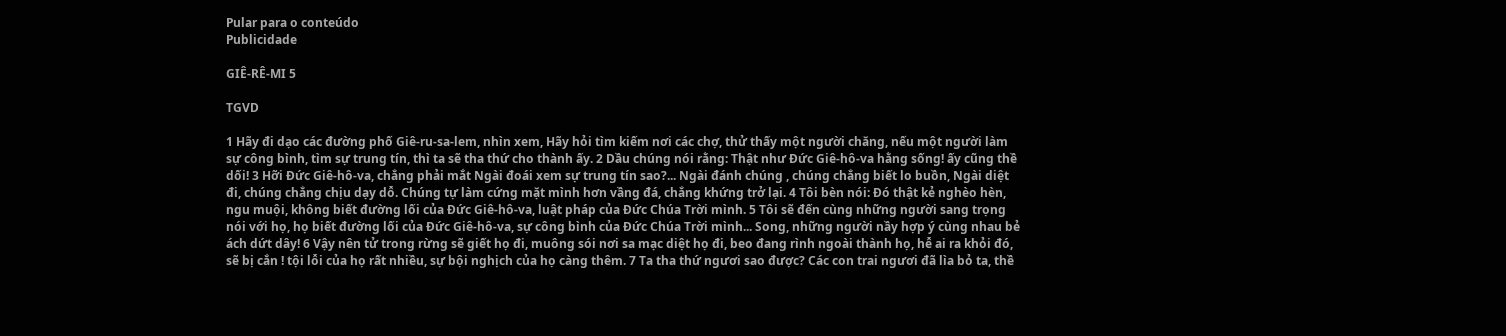Pular para o conteúdo
Publicidade

GIÊ-RÊ-MI 5

TGVD

1 Hãy đi dạo các đường phố Giê-ru-sa-lem, nhìn xem, Hãy hỏi tìm kiếm nơi các chợ, thử thấy một người chăng, nếu một người làm sự công bình, tìm sự trung tín, thì ta sẽ tha thứ cho thành ấy. 2 Dầu chúng nói rằng: Thật như Đức Giê-hô-va hằng sống! ấy cũng thề dối! 3 Hỡi Đức Giê-hô-va, chẳng phải mắt Ngài đoái xem sự trung tín sao?... Ngài đánh chúng , chúng chẳng biết lo buồn, Ngài diệt đi, chúng chẳng chịu dạy dỗ. Chúng tự làm cứng mặt mình hơn vầng đá, chẳng khứng trở lại. 4 Tôi bèn nói: Đó thật kẻ nghèo hèn, ngu muội, không biết đường lối của Đức Giê-hô-va, luật pháp của Đức Chúa Trời mình. 5 Tôi sẽ đến cùng những người sang trọng nói với họ, họ biết đường lối của Đức Giê-hô-va, sự công bình của Đức Chúa Trời mình... Song, những người nầy hợp ý cùng nhau bẻ ách dứt dây! 6 Vậy nên tử trong rừng sẽ giết họ đi, muông sói nơi sa mạc diệt họ đi, beo đang rình ngoài thành họ, hễ ai ra khỏi đó, sẽ bị cắn ! tội lỗi của họ rất nhiều, sự bội nghịch của họ càng thêm. 7 Ta tha thứ ngươi sao được? Các con trai ngươi đã lìa bỏ ta, thề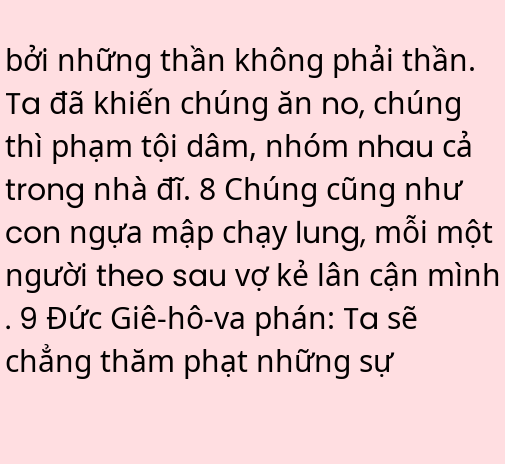bởi những thần không phải thần. Ta đã khiến chúng ăn no, chúng thì phạm tội dâm, nhóm nhau cả trong nhà đĩ. 8 Chúng cũng như con ngựa mập chạy lung, mỗi một người theo sau vợ kẻ lân cận mình . 9 Đức Giê-hô-va phán: Ta sẽ chẳng thăm phạt những sự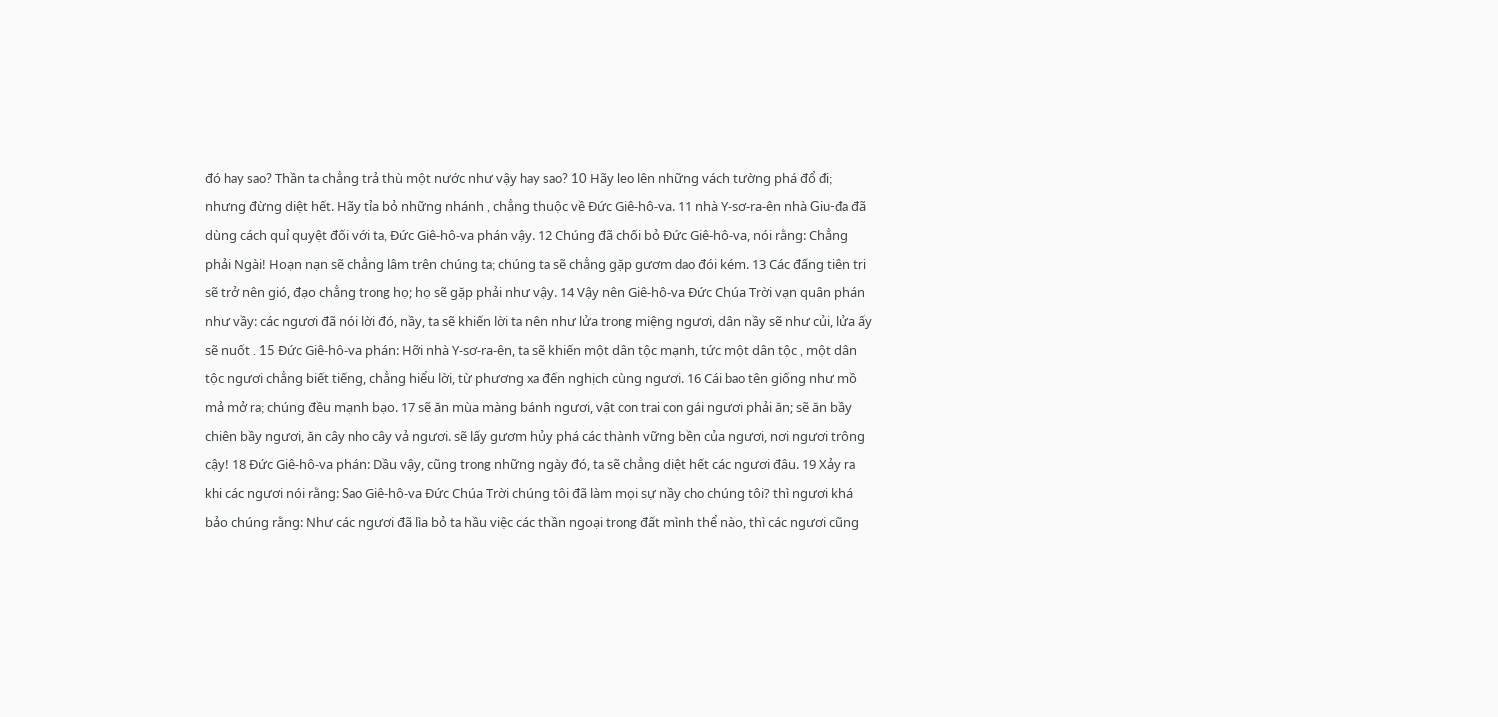đó hay sao? Thần ta chẳng trả thù một nước như vậy hay sao? 10 Hãy leo lên những vách tường phá đổ đi; nhưng đừng diệt hết. Hãy tỉa bỏ những nhánh , chẳng thuộc về Đức Giê-hô-va. 11 nhà Y-sơ-ra-ên nhà Giu-đa đã dùng cách quỉ quyệt đối với ta, Đức Giê-hô-va phán vậy. 12 Chúng đã chối bỏ Đức Giê-hô-va, nói rằng: Chẳng phải Ngài! Hoạn nạn sẽ chẳng lâm trên chúng ta; chúng ta sẽ chẳng gặp gươm dao đói kém. 13 Các đấng tiên tri sẽ trở nên gió, đạo chẳng trong họ; họ sẽ gặp phải như vậy. 14 Vậy nên Giê-hô-va Đức Chúa Trời vạn quân phán như vầy: các ngươi đã nói lời đó, nầy, ta sẽ khiến lời ta nên như lửa trong miệng ngươi, dân nầy sẽ như củi, lửa ấy sẽ nuốt . 15 Đức Giê-hô-va phán: Hỡi nhà Y-sơ-ra-ên, ta sẽ khiến một dân tộc mạnh, tức một dân tộc , một dân tộc ngươi chẳng biết tiếng, chẳng hiểu lời, từ phương xa đến nghịch cùng ngươi. 16 Cái bao tên giống như mồ mả mở ra; chúng đều mạnh bạo. 17 sẽ ăn mùa màng bánh ngươi, vật con trai con gái ngươi phải ăn; sẽ ăn bầy chiên bầy ngươi, ăn cây nho cây vả ngươi. sẽ lấy gươm hủy phá các thành vững bền của ngươi, nơi ngươi trông cậy! 18 Đức Giê-hô-va phán: Dầu vậy, cũng trong những ngày đó, ta sẽ chẳng diệt hết các ngươi đâu. 19 Xảy ra khi các ngươi nói rằng: Sao Giê-hô-va Đức Chúa Trời chúng tôi đã làm mọi sự nầy cho chúng tôi? thì ngươi khá bảo chúng rằng: Như các ngươi đã lìa bỏ ta hầu việc các thần ngoại trong đất mình thể nào, thì các ngươi cũng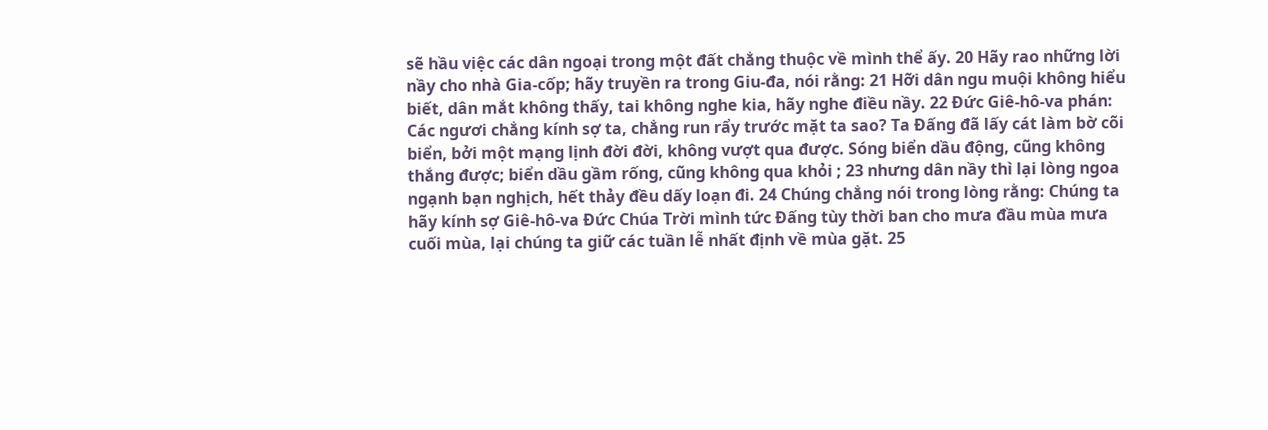sẽ hầu việc các dân ngoại trong một đất chẳng thuộc về mình thể ấy. 20 Hãy rao những lời nầy cho nhà Gia-cốp; hãy truyền ra trong Giu-đa, nói rằng: 21 Hỡi dân ngu muội không hiểu biết, dân mắt không thấy, tai không nghe kia, hãy nghe điều nầy. 22 Đức Giê-hô-va phán: Các ngươi chẳng kính sợ ta, chẳng run rẩy trước mặt ta sao? Ta Đấng đã lấy cát làm bờ cõi biển, bởi một mạng lịnh đời đời, không vượt qua được. Sóng biển dầu động, cũng không thắng được; biển dầu gầm rống, cũng không qua khỏi ; 23 nhưng dân nầy thì lại lòng ngoa ngạnh bạn nghịch, hết thảy đều dấy loạn đi. 24 Chúng chẳng nói trong lòng rằng: Chúng ta hãy kính sợ Giê-hô-va Đức Chúa Trời mình tức Đấng tùy thời ban cho mưa đầu mùa mưa cuối mùa, lại chúng ta giữ các tuần lễ nhất định về mùa gặt. 25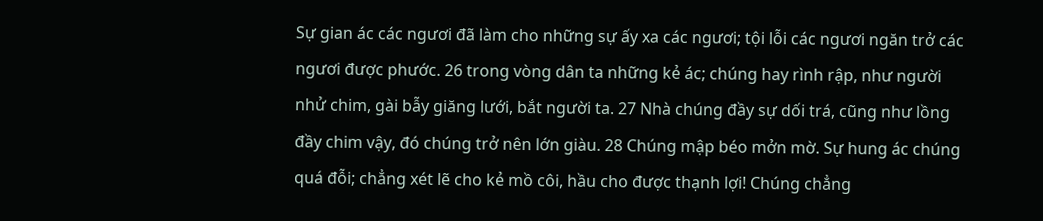Sự gian ác các ngươi đã làm cho những sự ấy xa các ngươi; tội lỗi các ngươi ngăn trở các ngươi được phước. 26 trong vòng dân ta những kẻ ác; chúng hay rình rập, như người nhử chim, gài bẫy giăng lưới, bắt người ta. 27 Nhà chúng đầy sự dối trá, cũng như lồng đầy chim vậy, đó chúng trở nên lớn giàu. 28 Chúng mập béo mởn mờ. Sự hung ác chúng quá đỗi; chẳng xét lẽ cho kẻ mồ côi, hầu cho được thạnh lợi! Chúng chẳng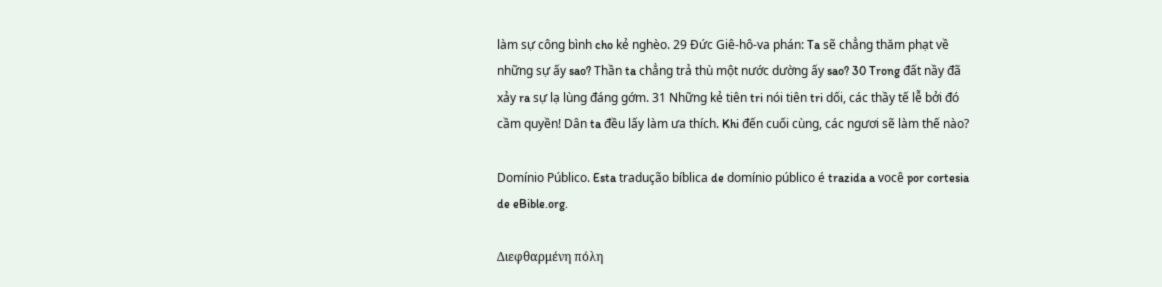làm sự công bình cho kẻ nghèo. 29 Đức Giê-hô-va phán: Ta sẽ chẳng thăm phạt về những sự ấy sao? Thần ta chẳng trả thù một nước dường ấy sao? 30 Trong đất nầy đã xảy ra sự lạ lùng đáng gớm. 31 Những kẻ tiên tri nói tiên tri dối, các thầy tế lễ bởi đó cầm quyền! Dân ta đều lấy làm ưa thích. Khi đến cuối cùng, các ngươi sẽ làm thế nào?

Domínio Público. Esta tradução bíblica de domínio público é trazida a você por cortesia de eBible.org.

Διεφθαρμένη πόλη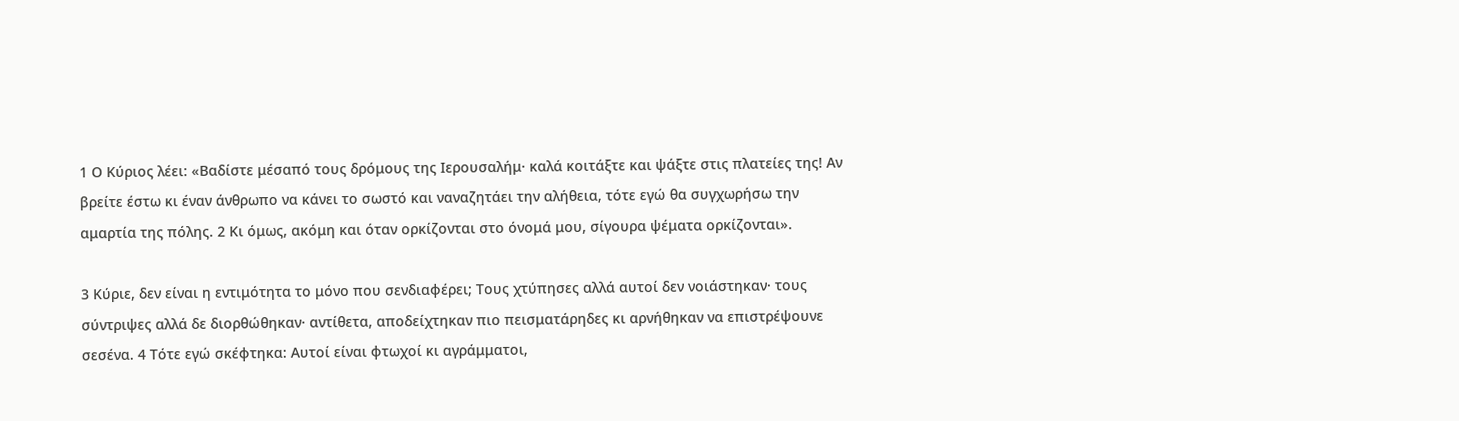1 Ο Κύριος λέει: «Βαδίστε μέσαπό τους δρόμους της Ιερουσαλήμ· καλά κοιτάξτε και ψάξτε στις πλατείες της! Αν βρείτε έστω κι έναν άνθρωπο να κάνει το σωστό και ναναζητάει την αλήθεια, τότε εγώ θα συγχωρήσω την αμαρτία της πόλης. 2 Κι όμως, ακόμη και όταν ορκίζονται στο όνομά μου, σίγουρα ψέματα ορκίζονται».

3 Κύριε, δεν είναι η εντιμότητα το μόνο που σενδιαφέρει; Τους χτύπησες αλλά αυτοί δεν νοιάστηκαν· τους σύντριψες αλλά δε διορθώθηκαν· αντίθετα, αποδείχτηκαν πιο πεισματάρηδες κι αρνήθηκαν να επιστρέψουνε σεσένα. 4 Τότε εγώ σκέφτηκα: Αυτοί είναι φτωχοί κι αγράμματοι,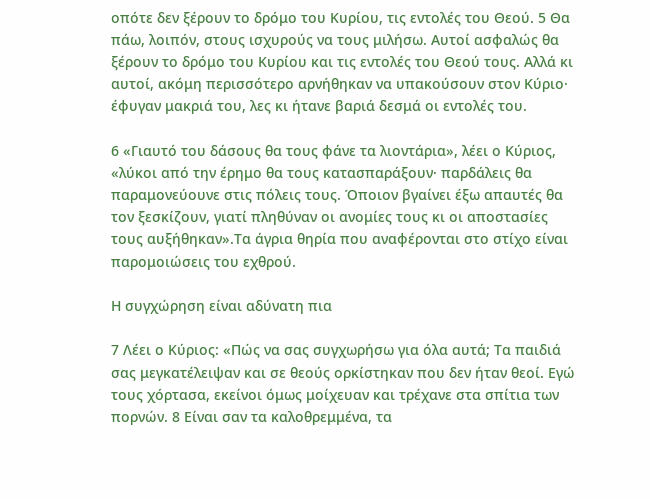οπότε δεν ξέρουν το δρόμο του Κυρίου, τις εντολές του Θεού. 5 Θα πάω, λοιπόν, στους ισχυρούς να τους μιλήσω. Αυτοί ασφαλώς θα ξέρουν το δρόμο του Κυρίου και τις εντολές του Θεού τους. Αλλά κι αυτοί, ακόμη περισσότερο αρνήθηκαν να υπακούσουν στον Κύριο· έφυγαν μακριά του, λες κι ήτανε βαριά δεσμά οι εντολές του.

6 «Γιαυτό του δάσους θα τους φάνε τα λιοντάρια», λέει ο Κύριος, «λύκοι από την έρημο θα τους κατασπαράξουν· παρδάλεις θα παραμονεύουνε στις πόλεις τους. Όποιον βγαίνει έξω απαυτές θα τον ξεσκίζουν, γιατί πληθύναν οι ανομίες τους κι οι αποστασίες τους αυξήθηκαν».Τα άγρια θηρία που αναφέρονται στο στίχο είναι παρομοιώσεις του εχθρού.

Η συγχώρηση είναι αδύνατη πια

7 Λέει ο Κύριος: «Πώς να σας συγχωρήσω για όλα αυτά; Τα παιδιά σας μεγκατέλειψαν και σε θεούς ορκίστηκαν που δεν ήταν θεοί. Εγώ τους χόρτασα, εκείνοι όμως μοίχευαν και τρέχανε στα σπίτια των πορνών. 8 Είναι σαν τα καλοθρεμμένα, τα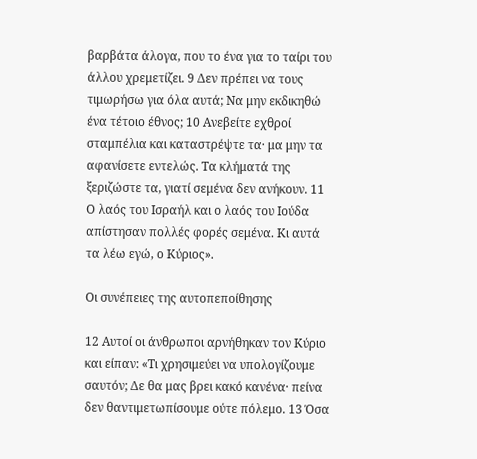βαρβάτα άλογα, που το ένα για το ταίρι του άλλου χρεμετίζει. 9 Δεν πρέπει να τους τιμωρήσω για όλα αυτά; Να μην εκδικηθώ ένα τέτοιο έθνος; 10 Ανεβείτε εχθροί σταμπέλια και καταστρέψτε τα· μα μην τα αφανίσετε εντελώς. Τα κλήματά της ξεριζώστε τα, γιατί σεμένα δεν ανήκουν. 11 Ο λαός του Ισραήλ και ο λαός του Ιούδα απίστησαν πολλές φορές σεμένα. Κι αυτά τα λέω εγώ, ο Κύριος».

Οι συνέπειες της αυτοπεποίθησης

12 Αυτοί οι άνθρωποι αρνήθηκαν τον Κύριο και είπαν: «Τι χρησιμεύει να υπολογίζουμε σαυτόν; Δε θα μας βρει κακό κανένα· πείνα δεν θαντιμετωπίσουμε ούτε πόλεμο. 13 Όσα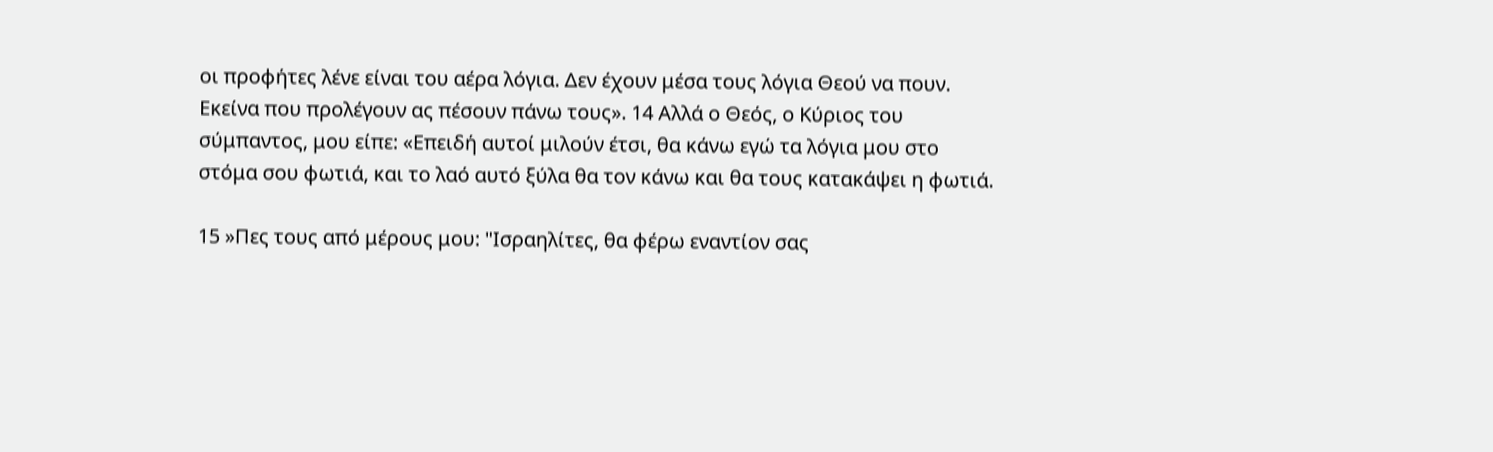οι προφήτες λένε είναι του αέρα λόγια. Δεν έχουν μέσα τους λόγια Θεού να πουν. Εκείνα που προλέγουν ας πέσουν πάνω τους». 14 Αλλά ο Θεός, ο Κύριος του σύμπαντος, μου είπε: «Επειδή αυτοί μιλούν έτσι, θα κάνω εγώ τα λόγια μου στο στόμα σου φωτιά, και το λαό αυτό ξύλα θα τον κάνω και θα τους κατακάψει η φωτιά.

15 »Πες τους από μέρους μου: "Ισραηλίτες, θα φέρω εναντίον σας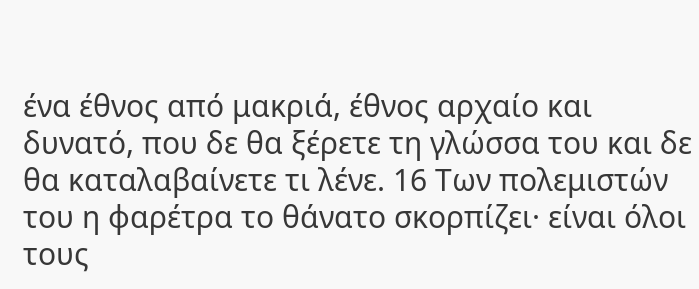ένα έθνος από μακριά, έθνος αρχαίο και δυνατό, που δε θα ξέρετε τη γλώσσα του και δε θα καταλαβαίνετε τι λένε. 16 Των πολεμιστών του η φαρέτρα το θάνατο σκορπίζει· είναι όλοι τους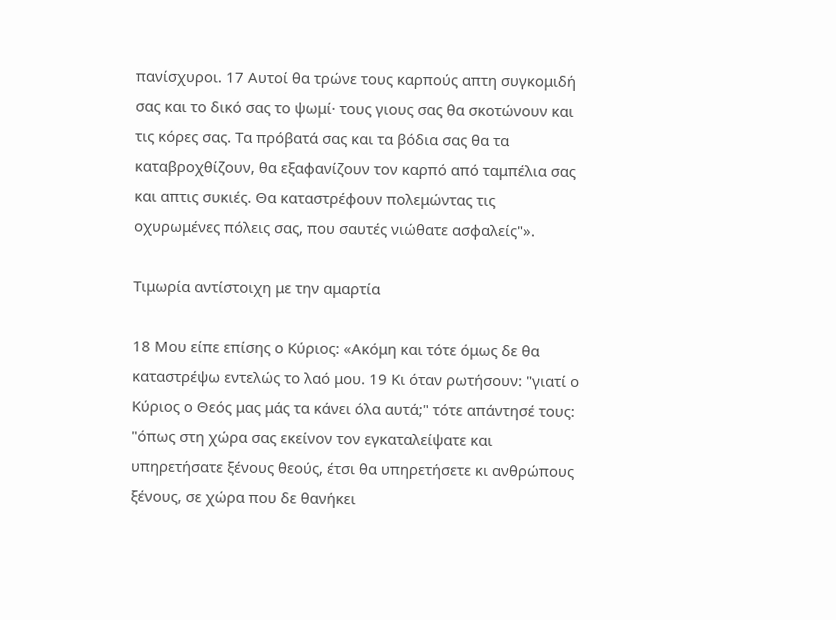πανίσχυροι. 17 Αυτοί θα τρώνε τους καρπούς απτη συγκομιδή σας και το δικό σας το ψωμί· τους γιους σας θα σκοτώνουν και τις κόρες σας. Τα πρόβατά σας και τα βόδια σας θα τα καταβροχθίζουν, θα εξαφανίζουν τον καρπό από ταμπέλια σας και απτις συκιές. Θα καταστρέφουν πολεμώντας τις οχυρωμένες πόλεις σας, που σαυτές νιώθατε ασφαλείς"».

Τιμωρία αντίστοιχη με την αμαρτία

18 Μου είπε επίσης ο Κύριος: «Ακόμη και τότε όμως δε θα καταστρέψω εντελώς το λαό μου. 19 Κι όταν ρωτήσουν: "γιατί ο Κύριος ο Θεός μας μάς τα κάνει όλα αυτά;" τότε απάντησέ τους: "όπως στη χώρα σας εκείνον τον εγκαταλείψατε και υπηρετήσατε ξένους θεούς, έτσι θα υπηρετήσετε κι ανθρώπους ξένους, σε χώρα που δε θανήκει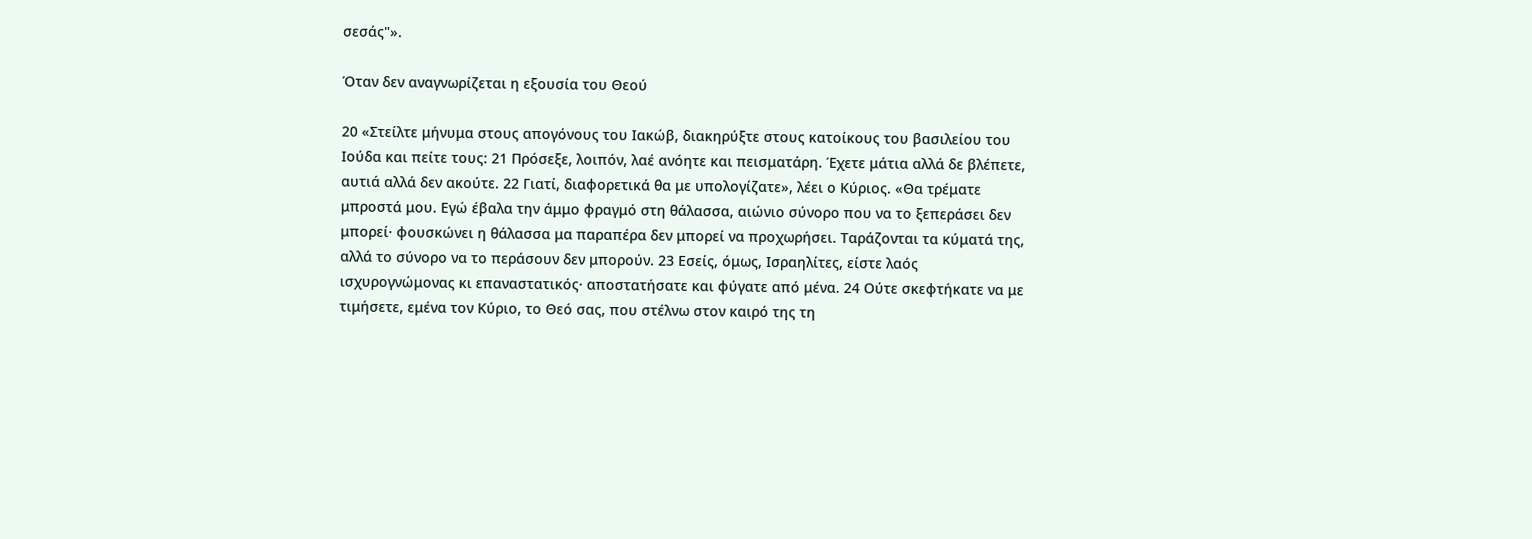σεσάς"».

Όταν δεν αναγνωρίζεται η εξουσία του Θεού

20 «Στείλτε μήνυμα στους απογόνους του Ιακώβ, διακηρύξτε στους κατοίκους του βασιλείου του Ιούδα και πείτε τους: 21 Πρόσεξε, λοιπόν, λαέ ανόητε και πεισματάρη. Έχετε μάτια αλλά δε βλέπετε, αυτιά αλλά δεν ακούτε. 22 Γιατί, διαφορετικά θα με υπολογίζατε», λέει ο Κύριος. «Θα τρέματε μπροστά μου. Εγώ έβαλα την άμμο φραγμό στη θάλασσα, αιώνιο σύνορο που να το ξεπεράσει δεν μπορεί· φουσκώνει η θάλασσα μα παραπέρα δεν μπορεί να προχωρήσει. Ταράζονται τα κύματά της, αλλά το σύνορο να το περάσουν δεν μπορούν. 23 Εσείς, όμως, Ισραηλίτες, είστε λαός ισχυρογνώμονας κι επαναστατικός· αποστατήσατε και φύγατε από μένα. 24 Ούτε σκεφτήκατε να με τιμήσετε, εμένα τον Κύριο, το Θεό σας, που στέλνω στον καιρό της τη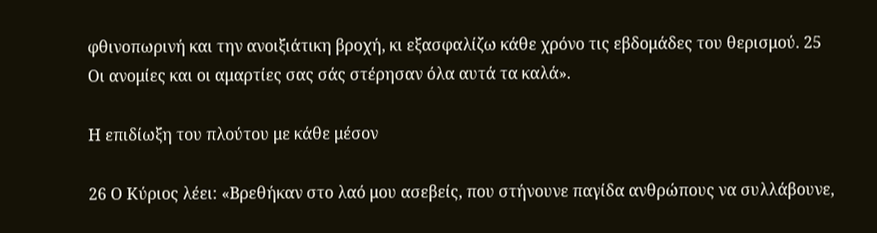φθινοπωρινή και την ανοιξιάτικη βροχή, κι εξασφαλίζω κάθε χρόνο τις εβδομάδες του θερισμού. 25 Οι ανομίες και οι αμαρτίες σας σάς στέρησαν όλα αυτά τα καλά».

Η επιδίωξη του πλούτου με κάθε μέσον

26 Ο Κύριος λέει: «Βρεθήκαν στο λαό μου ασεβείς, που στήνουνε παγίδα ανθρώπους να συλλάβουνε,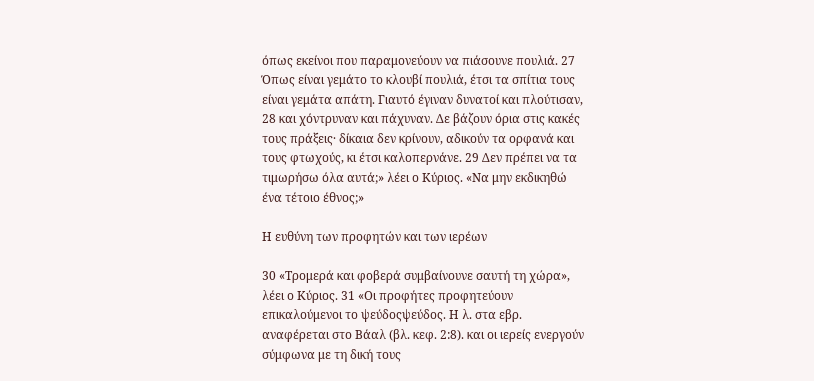όπως εκείνοι που παραμονεύουν να πιάσουνε πουλιά. 27 Όπως είναι γεμάτο το κλουβί πουλιά, έτσι τα σπίτια τους είναι γεμάτα απάτη. Γιαυτό έγιναν δυνατοί και πλούτισαν, 28 και χόντρυναν και πάχυναν. Δε βάζουν όρια στις κακές τους πράξεις· δίκαια δεν κρίνουν, αδικούν τα ορφανά και τους φτωχούς, κι έτσι καλοπερνάνε. 29 Δεν πρέπει να τα τιμωρήσω όλα αυτά;» λέει ο Κύριος. «Να μην εκδικηθώ ένα τέτοιο έθνος;»

Η ευθύνη των προφητών και των ιερέων

30 «Τρομερά και φοβερά συμβαίνουνε σαυτή τη χώρα», λέει ο Κύριος. 31 «Οι προφήτες προφητεύουν επικαλούμενοι το ψεύδοςψεύδος. Η λ. στα εβρ. αναφέρεται στο Βάαλ (βλ. κεφ. 2:8). και οι ιερείς ενεργούν σύμφωνα με τη δική τους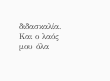διδασκαλία. Και ο λαός μου όλα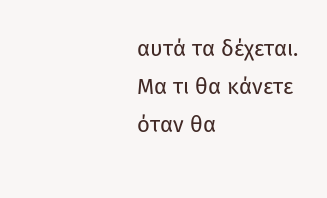αυτά τα δέχεται. Μα τι θα κάνετε όταν θα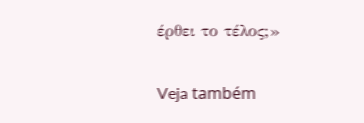έρθει το τέλος;»

Veja também